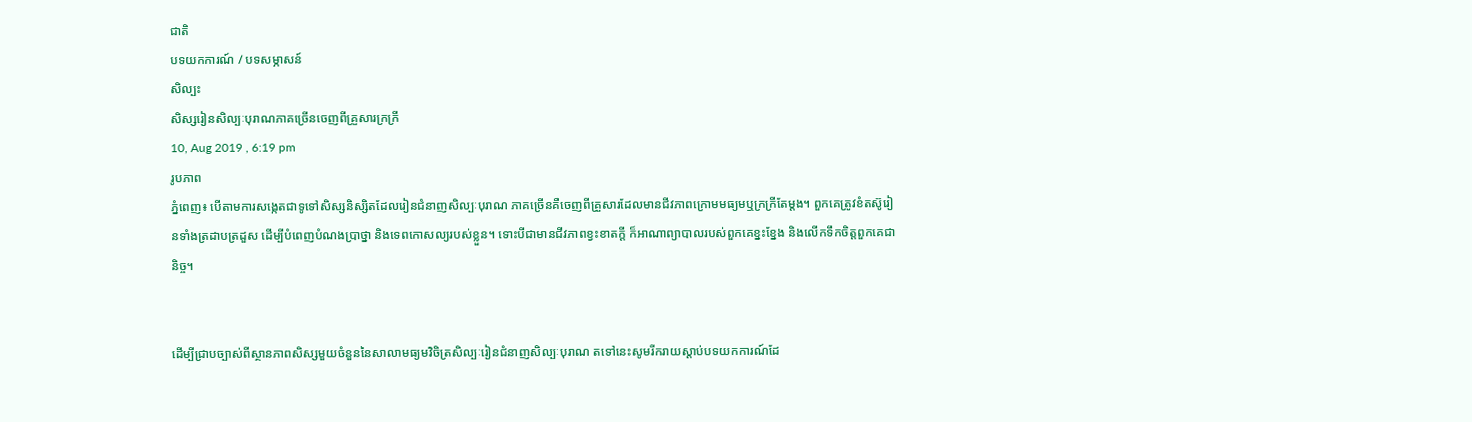ជាតិ
បទយកការណ៍ / បទសម្ភាសន៍
សិល្បះ
សិស្សរៀនសិល្បៈបុរាណភាគច្រើនចេញពីគ្រួសារក្រក្រី
10, Aug 2019 , 6:19 pm
រូបភាព
ភ្នំពេញ៖ បើតាមការសង្កេតជាទូទៅសិស្សនិស្សិតដែលរៀនជំនាញសិល្បៈបុរាណ ភាគច្រើនគឺចេញពីគ្រួសារដែលមានជីវភាពក្រោមមធ្យមឬក្រក្រីតែម្ដង។ ពួកគេត្រូវខំតស៊ូរៀនទាំងត្រដាបត្រដួស ដើម្បីបំពេញបំណងប្រាថ្នា និងទេពកោសល្យរបស់ខ្លួន។ ទោះបីជាមានជីវភាពខ្វះខាតក្ដី ក៏អាណាព្យាបាលរបស់ពួកគេខ្នះខ្នែង និងលើកទឹកចិត្តពួកគេជានិច្ច។


ដើម្បីជ្រាបច្បាស់ពីស្ថានភាពសិស្សមួយចំនួននៃសាលាមធ្យមវិចិត្រសិល្បៈរៀនជំនាញសិល្បៈបុរាណ តទៅនេះសូមរីករាយស្ដាប់បទយកការណ៍ដែ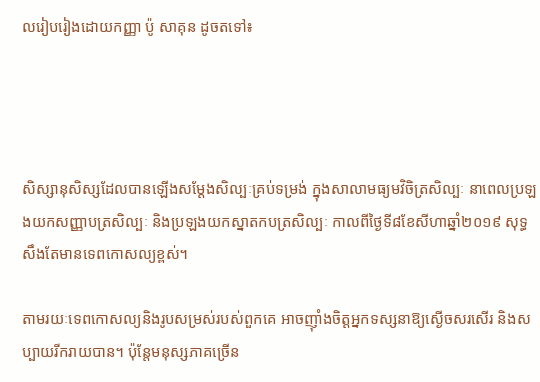លរៀបរៀងដោយកញ្ញា ប៉ូ សាគុន ដូចតទៅ៖




សិស្សានុសិស្សដែលបានឡើងសម្ដែងសិល្បៈគ្រប់ទម្រង់ ក្នុងសាលាមធ្យមវិចិត្រសិល្បៈ នាពេលប្រឡងយកសញ្ញាបត្រសិល្បៈ និងប្រឡងយកស្នាតកបត្រសិល្បៈ កាលពីថ្ងៃទី៨ខែសីហាឆ្នាំ២០១៩ សុទ្ធសឹងតែមានទេពកោសល្យខ្ពស់។

តាមរយៈទេពកោសល្យនិងរូបសម្រស់របស់ពួកគេ អាចញ៉ាំងចិត្តអ្នកទស្សនាឱ្យស្ងើចសរសើរ និងសប្បាយរីករាយបាន។ ប៉ុន្តែមនុស្សភាគច្រើន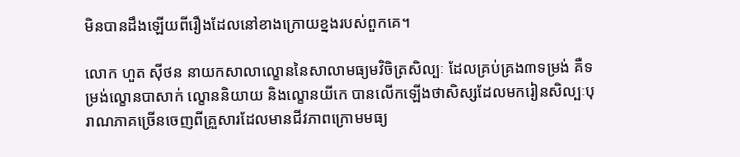មិនបានដឹងឡើយពីរឿងដែលនៅខាងក្រោយខ្នងរបស់ពួកគេ។

លោក ហួត ស៊ីថន នាយកសាលាល្ខោននៃសាលាមធ្យមវិចិត្រសិល្បៈ ដែលគ្រប់គ្រង៣ទម្រង់ គឺទម្រង់ល្ខោនបាសាក់ ល្ខោននិយាយ និងល្ខោនយីកេ បានលើកឡើងថាសិស្សដែលមករៀនសិល្បៈបុរាណភាគច្រើនចេញពីគ្រួសារដែលមានជីវភាពក្រោមមធ្យ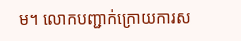ម។ លោកបញ្ជាក់ក្រោយការស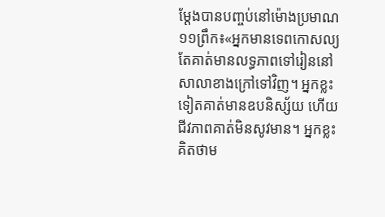ម្ដែងបានបញ្ចប់នៅម៉ោងប្រមាណ១១ព្រឹក៖«អ្នកមានទេពកោសល្យតែគាត់មានលទ្ធភាពទៅរៀននៅសាលាខាងក្រៅទៅវិញ។ អ្នកខ្លះទៀតគាត់មានឧបនិស្ស័យ ហើយជីវភាពគាត់មិនសូវមាន។ អ្នកខ្លះគិតថាម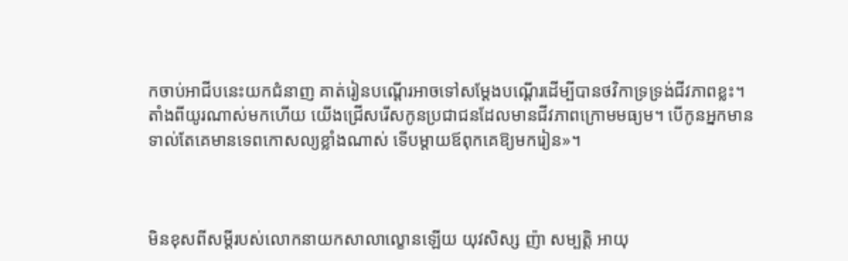កចាប់អាជីបនេះយកជំនាញ គាត់រៀនបណ្ដើរអាចទៅសម្ដែងបណ្ដើរដើម្បីបានថវិកាទ្រទ្រង់ជីវភាពខ្លះ។ តាំងពីយូរណាស់មកហើយ យើងជ្រើសរើសកូនប្រជាជនដែលមានជីវភាពក្រោមមធ្យម។ បើកូនអ្នកមាន ទាល់តែគេមានទេពកោសល្យខ្លាំងណាស់ ទើបម្ដាយឪពុកគេឱ្យមករៀន»។



មិនខុសពីសម្ដីរបស់លោកនាយកសាលាល្ខោនឡើយ យុវសិស្ស ញ៉ា សម្បត្តិ អាយុ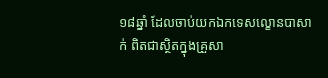១៨ឆ្នាំ ដែលចាប់យកឯកទេសល្ខោនបាសាក់ ពិតជាស្ថិតក្នុងគ្រួសា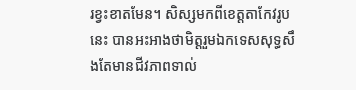រខ្វះខាតមែន។ សិស្សមកពីខេត្តតាកែវរូបនេះ បានអះអាងថាមិត្តរួមឯកទេសសុទ្ធសឹងតែមានជីវភាពទាល់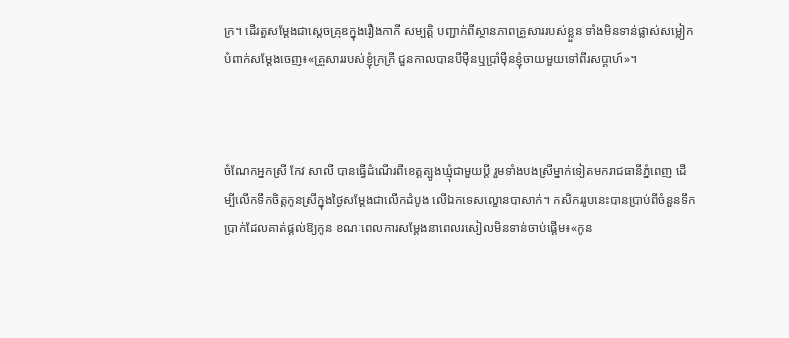ក្រ។ ដើរតួសម្ដែងជាស្តេចគ្រុឌក្នុងរឿងកាកី សម្បត្តិ បញ្ជាក់ពីស្ថានភាពគ្រួសាររបស់ខ្លួន ទាំងមិនទាន់ផ្លាស់សម្លៀកបំពាក់សម្ដែងចេញ៖«គ្រួសាររបស់ខ្ញុំក្រក្រី ជួនកាលបានបីម៉ឺនឬប្រាំម៉ឺនខ្ញុំចាយមួយទៅពីរសប្ដាហ៍»។



ចំណែកអ្នកស្រី កែវ សាលី បានធ្វើដំណើរពីខេត្តត្បូងឃ្មុំជាមួយប្ដី រួមទាំងបងស្រីម្នាក់ទៀតមករាជធានីភ្នំពេញ ដើម្បីលើកទឹកចិត្តកូនស្រីក្នុងថ្ងៃសម្ដែងជាលើកដំបូង លើឯកទេសល្ខោនបាសាក់។ កសិកររូបនេះបានប្រាប់ពីចំនួនទឹកប្រាក់ដែលគាត់ផ្ដល់ឱ្យកូន ខណៈពេលការសម្ដែងនាពេលរសៀលមិនទាន់ចាប់ផ្ដើម៖«កូន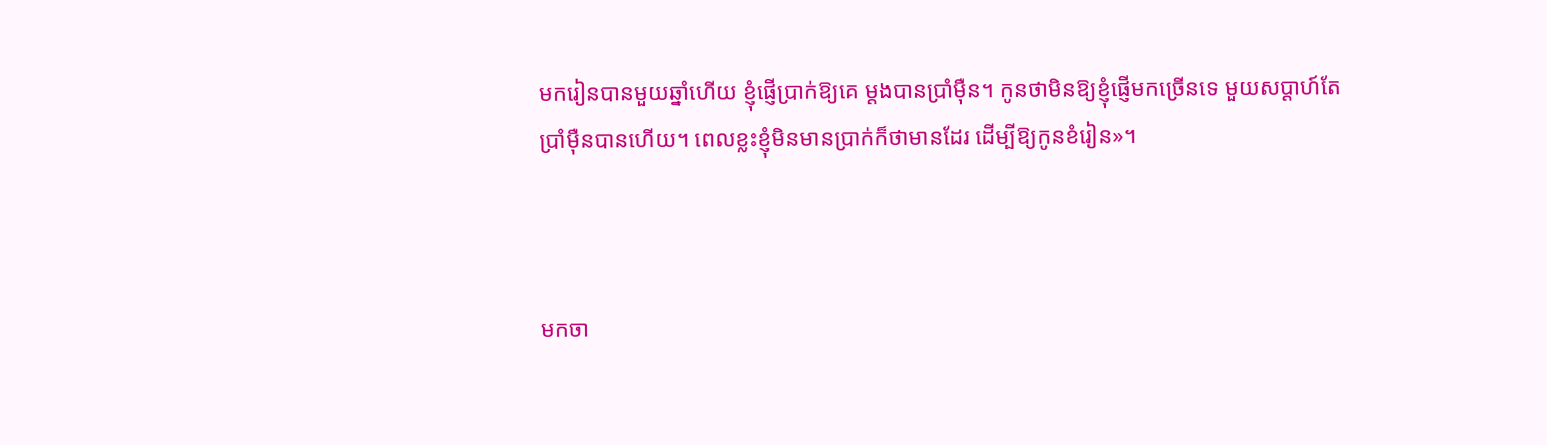មករៀនបានមួយឆ្នាំហើយ ខ្ញុំផ្ញើប្រាក់ឱ្យគេ ម្ដងបានប្រាំម៉ឺន។ កូនថាមិនឱ្យខ្ញុំផ្ញើមកច្រើនទេ មួយសប្ដាហ៍តែប្រាំម៉ឺនបានហើយ។ ពេលខ្លះខ្ញុំមិនមានប្រាក់ក៏ថាមានដែរ ដើម្បីឱ្យកូនខំរៀន»។



មកចា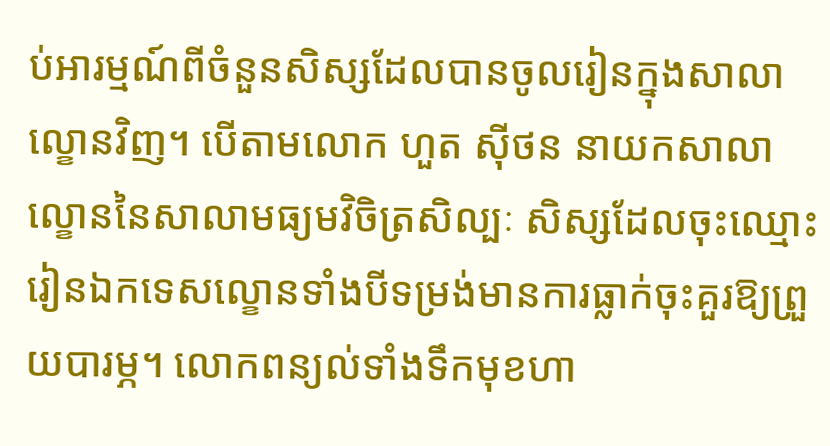ប់អារម្មណ៍ពីចំនួនសិស្សដែលបានចូលរៀនក្នុងសាលាល្ខោនវិញ។ បើតាមលោក ហួត ស៊ីថន នាយកសាលាល្ខោននៃសាលាមធ្យមវិចិត្រសិល្បៈ សិស្សដែលចុះឈ្មោះរៀនឯកទេសល្ខោនទាំងបីទម្រង់មានការធ្លាក់ចុះគួរឱ្យព្រួយបារម្ភ។ លោកពន្យល់ទាំងទឹកមុខហា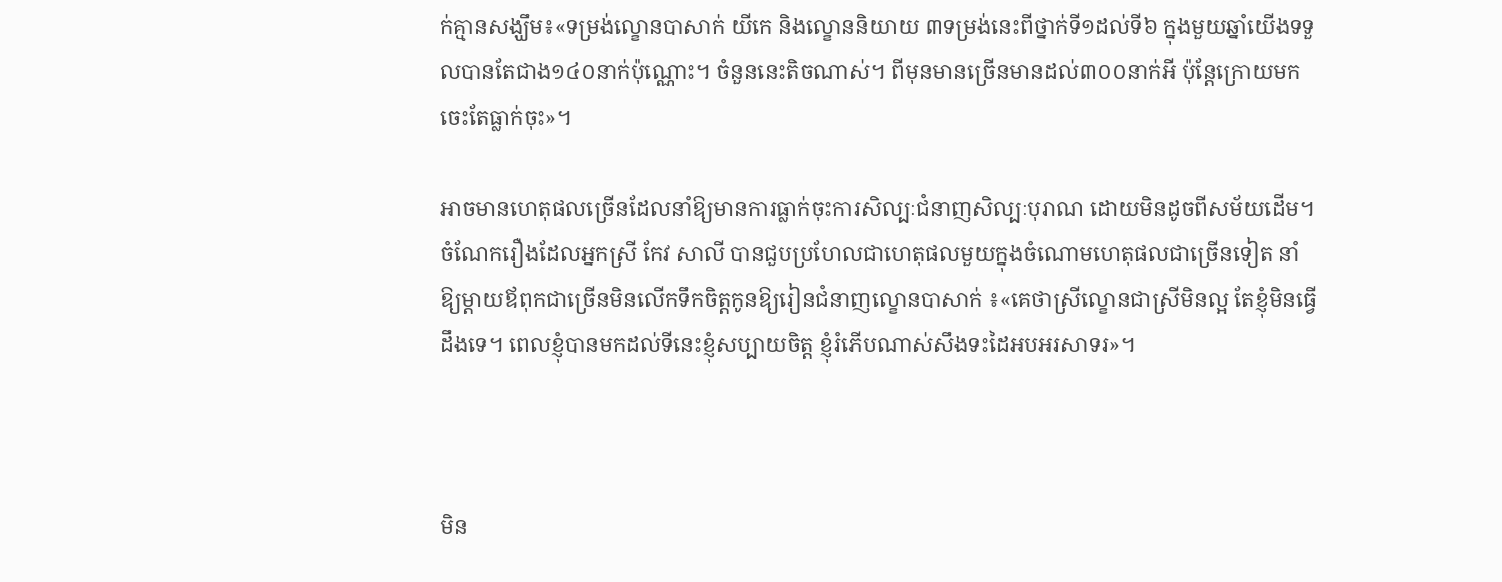ក់គ្មានសង្ឃឹម៖«ទម្រង់ល្ខោនបាសាក់ យីកេ និងល្ខោននិយាយ ៣ទម្រង់នេះពីថ្នាក់ទី១ដល់ទី៦ ក្នុងមួយឆ្នាំយើងទទួលបានតែជាង១៤០នាក់ប៉ុណ្ណោះ។ ចំនួននេះតិចណាស់។ ពីមុនមានច្រើនមានដល់៣០០នាក់អី ប៉ុន្តែក្រោយមកចេះតែធ្លាក់ចុះ»។

អាចមានហេតុផលច្រើនដែលនាំឱ្យមានការធ្លាក់ចុះការសិល្បៈជំនាញសិល្បៈបុរាណ ដោយមិនដូចពីសម័យដើម។ ចំណែករឿងដែលអ្នកស្រី កែវ សាលី បានជួបប្រហែលជាហេតុផលមួយក្នុងចំណោមហេតុផលជាច្រើនទៀត នាំឱ្យម្ដាយឪពុកជាច្រើនមិនលើកទឹកចិត្តកូនឱ្យរៀនជំនាញល្ខោនបាសាក់ ៖«គេថាស្រីល្ខោនជាស្រីមិនល្អ តែខ្ញុំមិនធ្វើដឹងទេ។ ពេលខ្ញុំបានមកដល់ទីនេះខ្ញុំសប្បាយចិត្ត ខ្ញុំរំភើបណាស់សឹងទះដៃអបអរសាទរ»។



មិន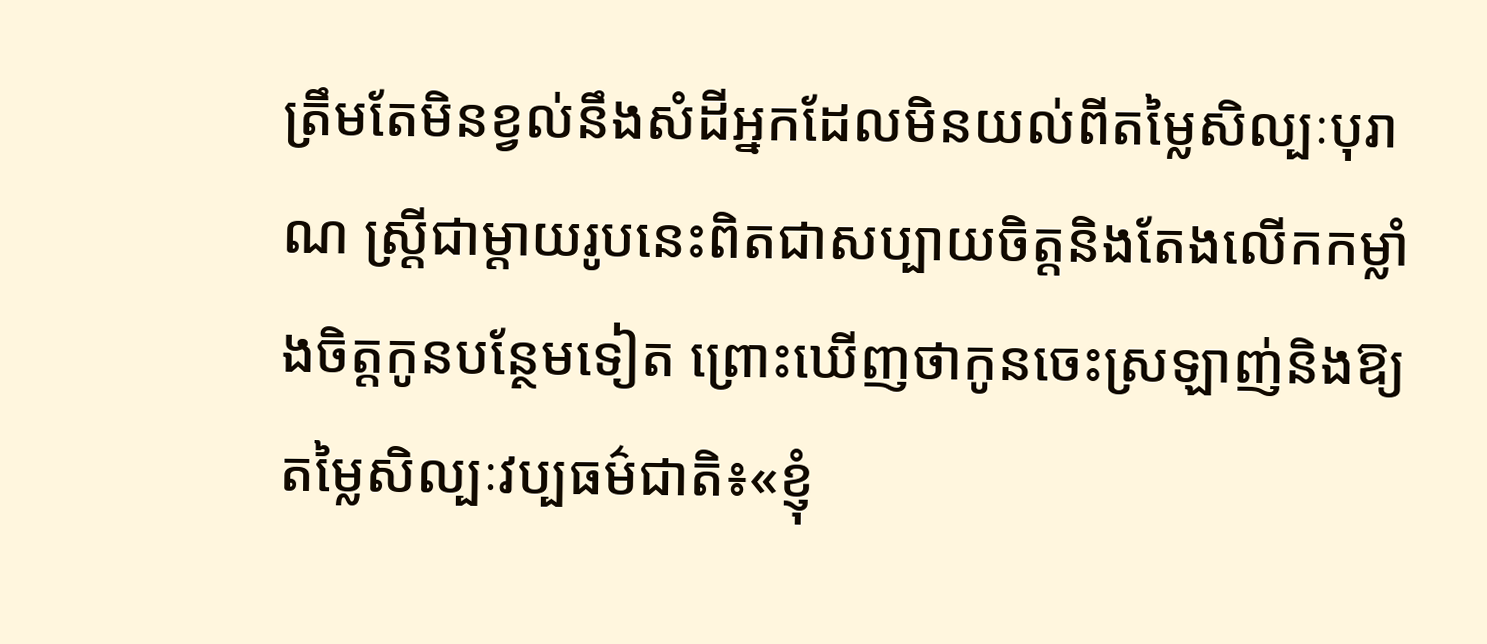ត្រឹមតែមិនខ្វល់នឹងសំដីអ្នកដែលមិនយល់ពីតម្លៃសិល្បៈបុរាណ ស្ត្រីជាម្ដាយរូបនេះពិតជាសប្បាយចិត្តនិងតែងលើកកម្លាំងចិត្តកូនបន្ថែមទៀត ព្រោះឃើញថាកូនចេះស្រឡាញ់និងឱ្យតម្លៃសិល្បៈវប្បធម៌ជាតិ៖«ខ្ញុំ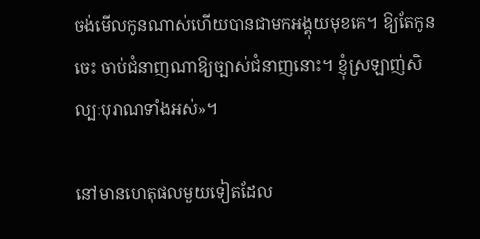ចង់មើលកូនណាស់ហើយបានជាមកអង្គុយមុខគេ។ ឱ្យតែកូនចេះ ចាប់ជំនាញណាឱ្យច្បាស់ជំនាញនោះ។ ខ្ញុំស្រឡាញ់សិល្បៈបុរាណទាំងអស់»។

នៅមានហេតុផលមួយទៀតដែល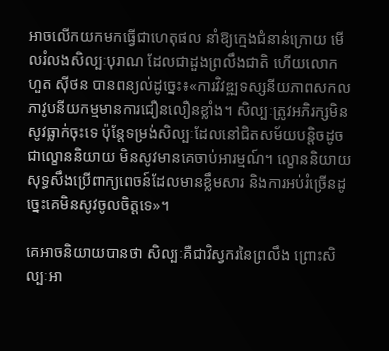អាចលើកយកមកធ្វើជាហេតុផល នាំឱ្យក្មេងជំនាន់ក្រោយ មើលរំលងសិល្បៈបុរាណ ដែលជាដួងព្រលឹងជាតិ ហើយលោក ហួត ស៊ីថន បានពន្យល់ដូច្នេះ៖«ការវិវឌ្ឍទស្សនីយភាពសកលភាវូបនីយកម្មមានការជឿនលឿនខ្លាំង។ សិល្បៈត្រូវអភិរក្សមិនសូវធ្លាក់ចុះទេ ប៉ុន្តែទម្រង់សិល្បៈដែលនៅជិតសម័យបន្តិចដូចជាល្ខោននិយាយ មិនសូវមានគេចាប់អារម្មណ៍។ ល្ខោននិយាយសុទ្ធសឹងប្រើពាក្យពេចន៍ដែលមានខ្លឹមសារ និងការអប់រំច្រើនដូច្នេះគេមិនសូវចូលចិត្តទេ»។

គេអាចនិយាយបានថា សិល្បៈគឺជាវិស្វករនៃព្រលឹង ព្រោះសិល្បៈអា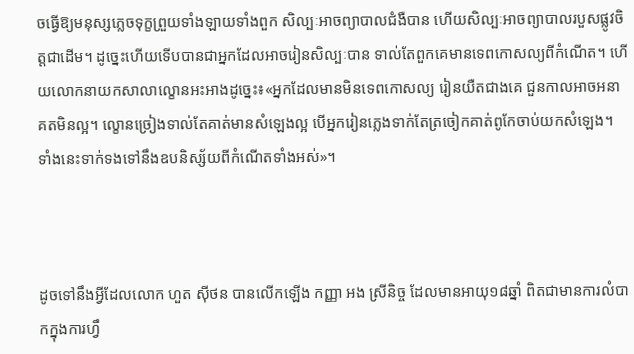ចធ្វើឱ្យមនុស្សភ្លេចទុក្ខព្រួយទាំងឡាយទាំងពួក សិល្បៈអាចព្យាបាលជំងឺបាន ហើយសិល្បៈអាចព្យាបាលរបួសផ្លូវចិត្តជាដើម។ ដូច្នេះហើយទើបបានជាអ្នកដែលអាចរៀនសិល្បៈបាន ទាល់តែពួកគេមានទេពកោសល្យពីកំណើត។ ហើយលោកនាយកសាលាល្ខោនអះអាងដូច្នេះ៖«អ្នកដែលមានមិនទេពកោសល្យ រៀនយឺតជាងគេ ជួនកាលអាចអនាគតមិនល្អ។ ល្ខោនច្រៀងទាល់តែគាត់មានសំឡេងល្អ បើអ្នករៀនភ្លេងទាក់តែត្រចៀកគាត់ពូកែចាប់យកសំឡេង។ ទាំងនេះទាក់ទងទៅនឹងឧបនិស្ស័យពីកំណើតទាំងអស់»។



ដូចទៅនឹងអ្វីដែលលោក ហួត ស៊ីថន បានលើកឡើង កញ្ញា អង ស្រីនិច្ច ដែលមានអាយុ១៨ឆ្នាំ ពិតជាមានការលំបាកក្នុងការហ្វឹ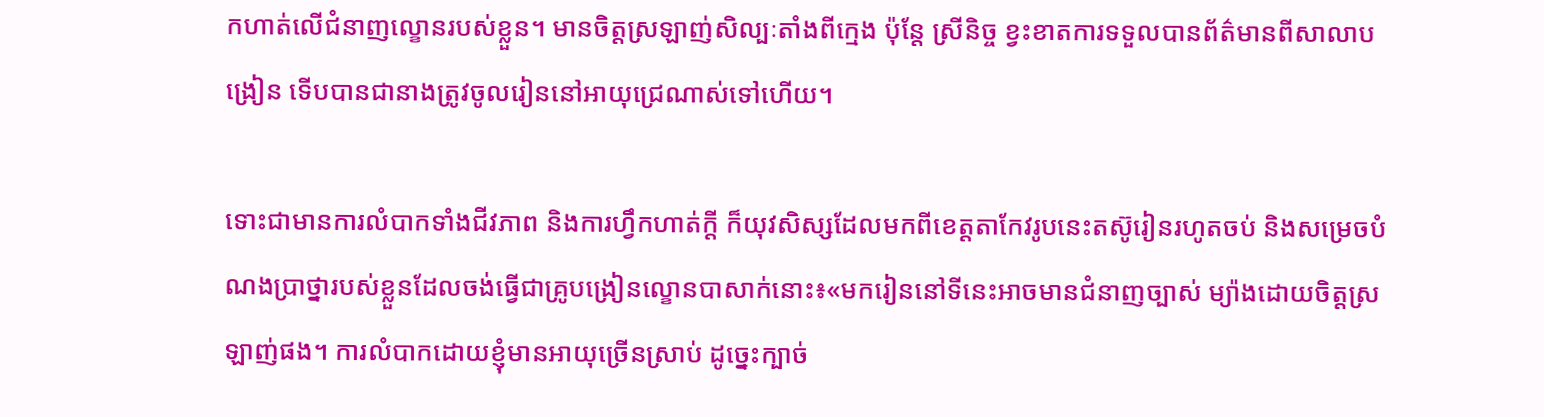កហាត់លើជំនាញល្ខោនរបស់ខ្លួន។ មានចិត្តស្រឡាញ់សិល្បៈតាំងពីក្មេង ប៉ុន្តែ ស្រីនិច្ច ខ្វះខាតការទទួលបានព័ត៌មានពីសាលាបង្រៀន ទើបបានជានាងត្រូវចូលរៀននៅអាយុជ្រេណាស់ទៅហើយ។

ទោះជាមានការលំបាកទាំងជីវភាព និងការហ្វឹកហាត់ក្ដី ក៏យុវសិស្សដែលមកពីខេត្តតាកែវរូបនេះតស៊ូរៀនរហូតចប់ និងសម្រេចបំណងប្រាថ្នារបស់ខ្លួនដែលចង់ធ្វើជាគ្រូបង្រៀនល្ខោនបាសាក់នោះ៖«មករៀននៅទីនេះអាចមានជំនាញច្បាស់ ម្យ៉ាងដោយចិត្តស្រឡាញ់ផង។ ការលំបាកដោយខ្ញុំមានអាយុច្រើនស្រាប់ ដូច្នេះក្បាច់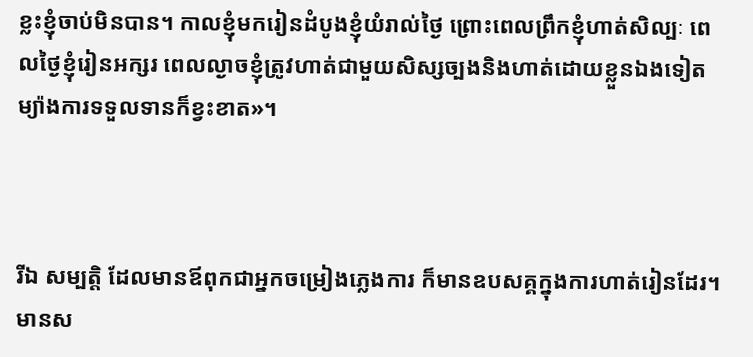ខ្លះខ្ញុំចាប់មិនបាន។ កាលខ្ញុំមករៀនដំបូងខ្ញុំយំរាល់ថ្ងៃ ព្រោះពេលព្រឹកខ្ញុំហាត់សិល្បៈ ពេលថ្ងៃខ្ញុំរៀនអក្សរ ពេលល្ងាចខ្ញុំត្រូវហាត់ជាមួយសិស្សច្បងនិងហាត់ដោយខ្លួនឯងទៀត ម្យ៉ាងការទទួលទានក៏ខ្វះខាត»។



រីឯ សម្បត្តិ ដែលមានឪពុកជាអ្នកចម្រៀងភ្លេងការ ក៏មានឧបសគ្គក្នុងការហាត់រៀនដែរ។ មានស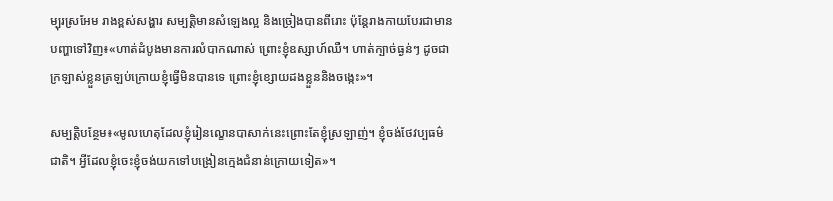ម្បុរស្រអែម រាងខ្ពស់សង្ហារ សម្បត្តិមានសំឡេងល្អ និងច្រៀងបានពីរោះ ប៉ុន្តែរាងកាយបែរជាមានបញ្ហាទៅវិញ៖«ហាត់ដំបូងមានការលំបាកណាស់ ព្រោះខ្ញុំឧស្សាហ៍ឈឺ។ ហាត់ក្បាច់ធ្ងន់ៗ ដូចជាក្រឡាស់ខ្លួនត្រឡប់ក្រោយខ្ញុំធ្វើមិនបានទេ ព្រោះខ្ញុំខ្សោយដងខ្លួននិងចង្កេះ»។

សម្បត្តិបន្ថែម៖«មូលហេតុដែលខ្ញុំរៀនល្ខោនបាសាក់នេះព្រោះតែខ្ញុំស្រឡាញ់។ ខ្ញុំចង់ថែវប្បធម៌ជាតិ។ អ្វីដែលខ្ញុំចេះខ្ញុំចង់យកទៅបង្រៀនក្មេងជំនាន់ក្រោយទៀត»។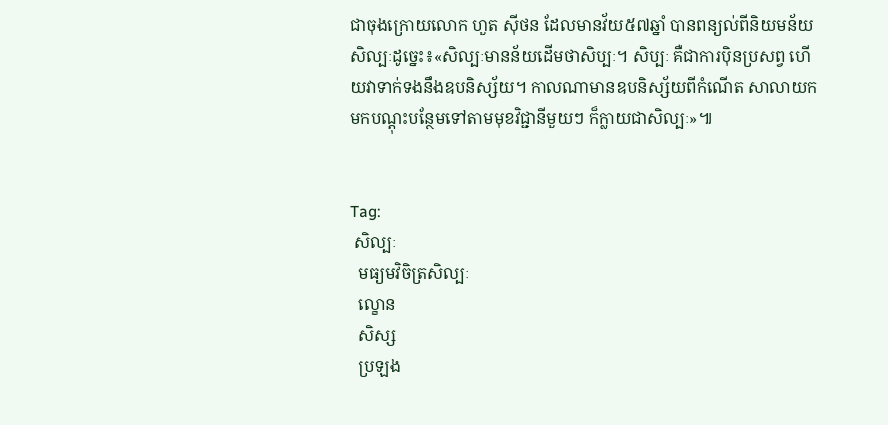ជាចុងក្រោយលោក ហួត ស៊ីថន ដែលមានវ័យ៥៧ឆ្នាំ បានពន្យល់ពីនិយមន័យសិល្បៈដូច្នេះ៖«សិល្បៈមានន័យដើមថាសិប្បៈ។ សិប្បៈ គឺជាការប៉ិនប្រសព្វ ហើយវាទាក់ទងនឹងឧបនិស្ស័យ។ កាលណាមានឧបនិស្ស័យពីកំណើត សាលាយកមកបណ្ដុះបន្ថែមទៅតាមមុខវិជ្ជានីមួយៗ ក៏ក្លាយជាសិល្បៈ»៕


Tag:
 សិល្បៈ
  មធ្យមវិចិត្រសិល្បៈ
  ល្ខោន
  សិស្ស
  ប្រឡង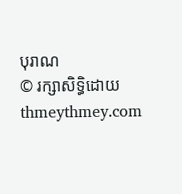បុរាណ
© រក្សាសិទ្ធិដោយ thmeythmey.com